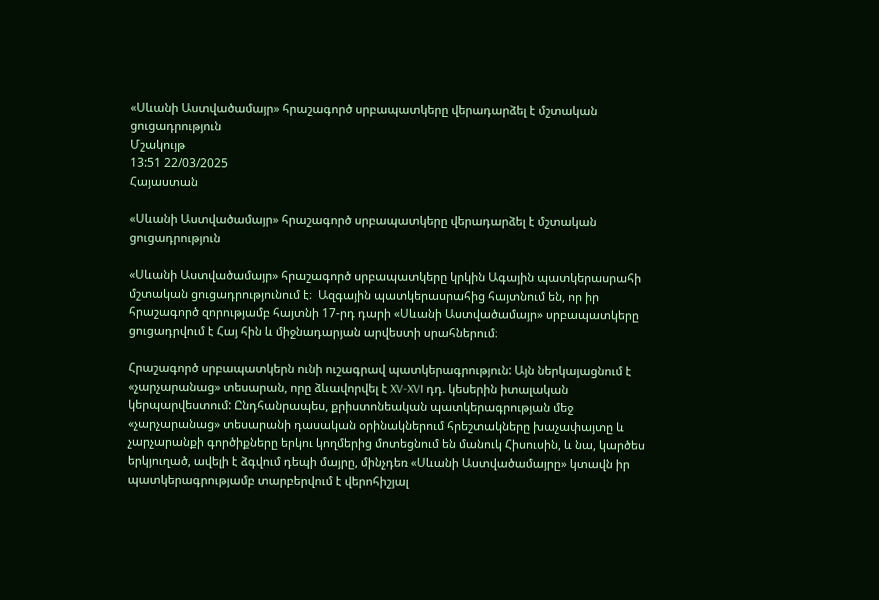«Սևանի Աստվածամայր» հրաշագործ սրբապատկերը վերադարձել է մշտական ցուցադրություն
Մշակույթ
13:51 22/03/2025
Հայաստան

«Սևանի Աստվածամայր» հրաշագործ սրբապատկերը վերադարձել է մշտական ցուցադրություն

«Սևանի Աստվածամայր» հրաշագործ սրբապատկերը կրկին Ագային պատկերասրահի  մշտական ցուցադրությունում է։  Ազգային պատկերասրահից հայտնում են, որ իր հրաշագործ զորությամբ հայտնի 17-րդ դարի «Սևանի Աստվածամայր» սրբապատկերը ցուցադրվում է Հայ հին և միջնադարյան արվեստի սրահներում։

Հրաշագործ սրբապատկերն ունի ուշագրավ պատկերագրություն: Այն ներկայացնում է «չարչարանաց» տեսարան, որը ձևավորվել է XV-XVI դդ. կեսերին իտալական կերպարվեստում: Ընդհանրապես, քրիստոնեական պատկերագրության մեջ «չարչարանաց» տեսարանի դասական օրինակներում հրեշտակները խաչափայտը և չարչարանքի գործիքները երկու կողմերից մոտեցնում են մանուկ Հիսուսին, և նա, կարծես երկյուղած, ավելի է ձգվում դեպի մայրը, մինչդեռ «Սևանի Աստվածամայրը» կտավն իր պատկերագրությամբ տարբերվում է վերոհիշյալ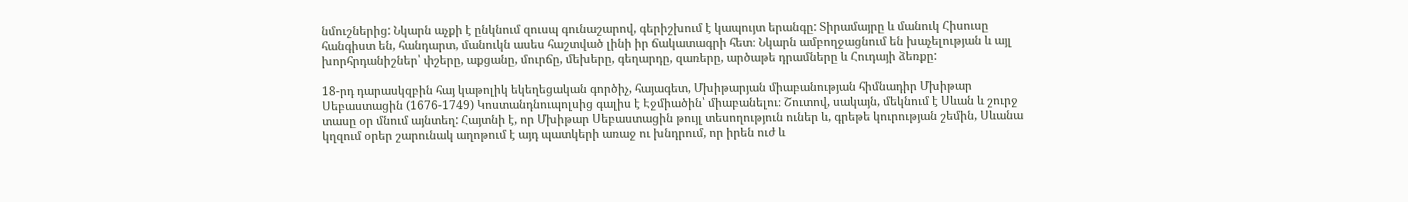նմուշներից: Նկարն աչքի է ընկնում զուսպ գունաշարով, գերիշխում է կապույտ երանգը: Տիրամայրը և մանուկ Հիսուսը հանգիստ են, հանդարտ, մանուկն ասես հաշտված լինի իր ճակատագրի հետ։ Նկարն ամբողջացնում են խաչելության և այլ խորհրդանիշներ՝ փշերը, աքցանը, մուրճը, մեխերը, գեղարդը, զառերը, արծաթե դրամները և Հուդայի ձեռքը:

18-րդ դարասկզբին հայ կաթոլիկ եկեղեցական գործիչ, հայագետ, Մխիթարյան միաբանության հիմնադիր Մխիթար Սեբաստացին (1676-1749) Կոստանդնուպոլսից գալիս է Էջմիածին՝ միաբանելու։ Շուտով, սակայն, մեկնում է Սևան և շուրջ տասը օր մնում այնտեղ: Հայտնի է, որ Մխիթար Սեբաստացին թույլ տեսողություն ուներ և, գրեթե կուրության շեմին, Սևանա կղզում օրեր շարունակ աղոթում է այդ պատկերի առաջ ու խնդրում, որ իրեն ուժ և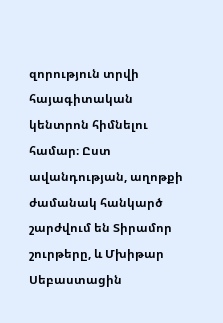զորություն տրվի հայագիտական կենտրոն հիմնելու համար։ Ըստ ավանդության, աղոթքի ժամանակ հանկարծ շարժվում են Տիրամոր շուրթերը, և Մխիթար Սեբաստացին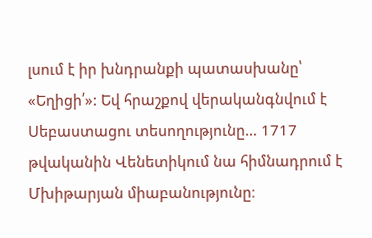լսում է իր խնդրանքի պատասխանը՝ «Եղիցի՛»: Եվ հրաշքով վերականգնվում է Սեբաստացու տեսողությունը… 1717 թվականին Վենետիկում նա հիմնադրում է Մխիթարյան միաբանությունը։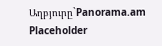Աղբյուրը`Panorama.am
Placeholder